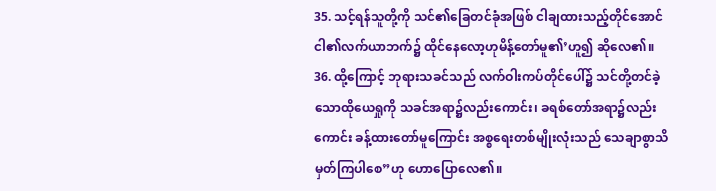35. သင့်ရန်သူတို့ကို သင်၏ခြေတင်ခုံအဖြစ် ငါချထားသည့်တိုင်အောင် ငါ၏လက်ယာဘက်၌ ထိုင်နေလော့ဟုမိန့်တော်မူ၏’ဟူ၍ ဆိုလေ၏။
36. ထို့ကြောင့် ဘုရားသခင်သည် လက်ဝါးကပ်တိုင်ပေါ်၌ သင်တို့တင်ခဲ့သောထိုယေရှုကို သခင်အရာ၌လည်းကောင်း၊ ခရစ်တော်အရာ၌လည်းကောင်း ခန့်ထားတော်မူကြောင်း အစ္စရေးတစ်မျိုးလုံးသည် သေချာစွာသိမှတ်ကြပါစေ”ဟု ဟောပြောလေ၏။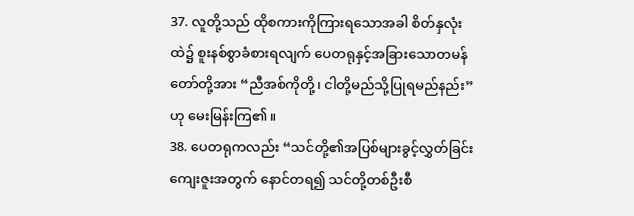37. လူတို့သည် ထိုစကားကိုကြားရသောအခါ စိတ်နှလုံးထဲ၌ စူးနစ်စွာခံစားရလျက် ပေတရုနှင့်အခြားသောတမန်တော်တို့အား “ညီအစ်ကိုတို့၊ ငါတို့မည်သို့ပြုရမည်နည်း”ဟု မေးမြန်းကြ၏။
38. ပေတရုကလည်း “သင်တို့၏အပြစ်များခွင့်လွှတ်ခြင်းကျေးဇူးအတွက် နောင်တရ၍ သင်တို့တစ်ဦးစီ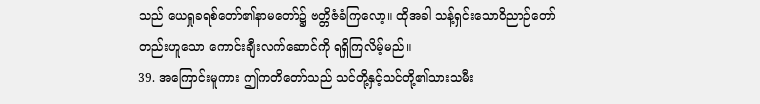သည် ယေရှုခရစ်တော်၏နာမတော်၌ ဗတ္တိဇံခံကြလော့။ ထိုအခါ သန့်ရှင်းသောဝိညာဉ်တော်တည်းဟူသော ကောင်းချီးလက်ဆောင်ကို ရရှိကြလိမ့်မည်။
39. အကြောင်းမူကား ဤကတိတော်သည် သင်တို့နှင့်သင်တို့၏သားသမီး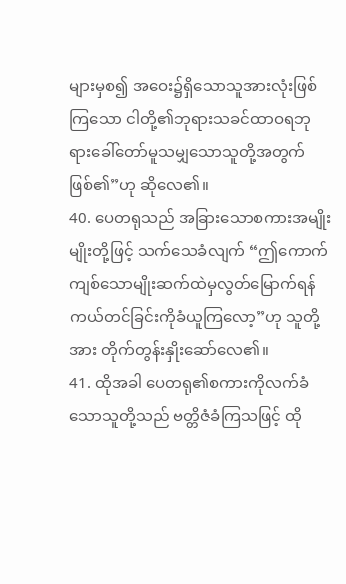များမှစ၍ အဝေး၌ရှိသောသူအားလုံးဖြစ်ကြသော ငါတို့၏ဘုရားသခင်ထာဝရဘုရားခေါ်တော်မူသမျှသောသူတို့အတွက်ဖြစ်၏”ဟု ဆိုလေ၏။
40. ပေတရုသည် အခြားသောစကားအမျိုးမျိုးတို့ဖြင့် သက်သေခံလျက် “ဤကောက်ကျစ်သောမျိုးဆက်ထဲမှလွတ်မြောက်ရန် ကယ်တင်ခြင်းကိုခံယူကြလော့”ဟု သူတို့အား တိုက်တွန်းနှိုးဆော်လေ၏။
41. ထိုအခါ ပေတရု၏စကားကိုလက်ခံသောသူတို့သည် ဗတ္တိဇံခံကြသဖြင့် ထို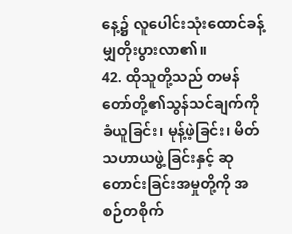နေ့၌ လူပေါင်းသုံးထောင်ခန့်မျှတိုးပွားလာ၏။
42. ထိုသူတို့သည် တမန်တော်တို့၏သွန်သင်ချက်ကိုခံယူခြင်း၊ မုန့်ဖဲ့ခြင်း၊ မိတ်သဟာယဖွဲ့ခြင်းနှင့် ဆုတောင်းခြင်းအမှုတို့ကို အစဉ်တစိုက်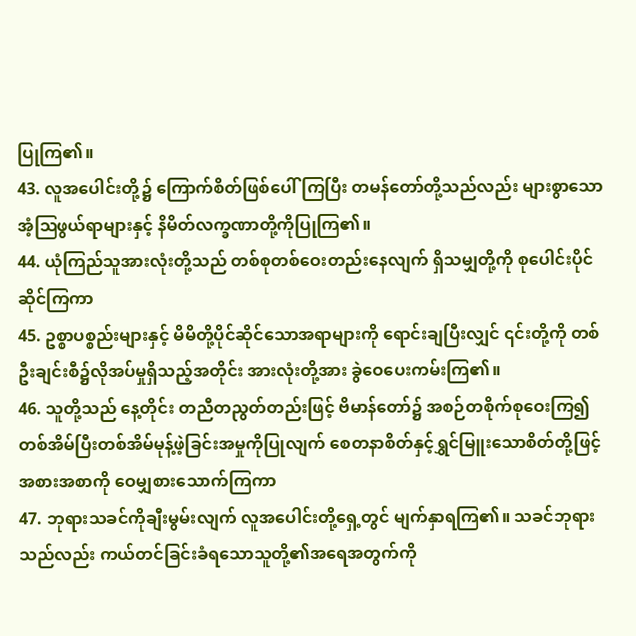ပြုကြ၏။
43. လူအပေါင်းတို့၌ ကြောက်စိတ်ဖြစ်ပေါ်ကြပြီး တမန်တော်တို့သည်လည်း များစွာသောအံ့ဩဖွယ်ရာများနှင့် နိမိတ်လက္ခဏာတို့ကိုပြုကြ၏။
44. ယုံကြည်သူအားလုံးတို့သည် တစ်စုတစ်ဝေးတည်းနေလျက် ရှိသမျှတို့ကို စုပေါင်းပိုင်ဆိုင်ကြကာ
45. ဥစ္စာပစ္စည်းများနှင့် မိမိတို့ပိုင်ဆိုင်သောအရာများကို ရောင်းချပြီးလျှင် ၎င်းတို့ကို တစ်ဦးချင်းစီ၌လိုအပ်မှုရှိသည့်အတိုင်း အားလုံးတို့အား ခွဲဝေပေးကမ်းကြ၏။
46. သူတို့သည် နေ့တိုင်း တညီတညွတ်တည်းဖြင့် ဗိမာန်တော်၌ အစဉ်တစိုက်စုဝေးကြ၍ တစ်အိမ်ပြီးတစ်အိမ်မုန့်ဖဲ့ခြင်းအမှုကိုပြုလျက် စေတနာစိတ်နှင့်ရွှင်မြူးသောစိတ်တို့ဖြင့် အစားအစာကို ဝေမျှစားသောက်ကြကာ
47. ဘုရားသခင်ကိုချီးမွမ်းလျက် လူအပေါင်းတို့ရှေ့တွင် မျက်နှာရကြ၏။ သခင်ဘုရားသည်လည်း ကယ်တင်ခြင်းခံရသောသူတို့၏အရေအတွက်ကို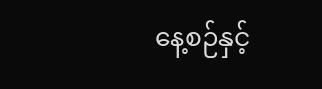နေ့စဉ်နှင့်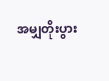အမျှတိုးပွား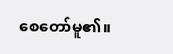စေတော်မူ၏။